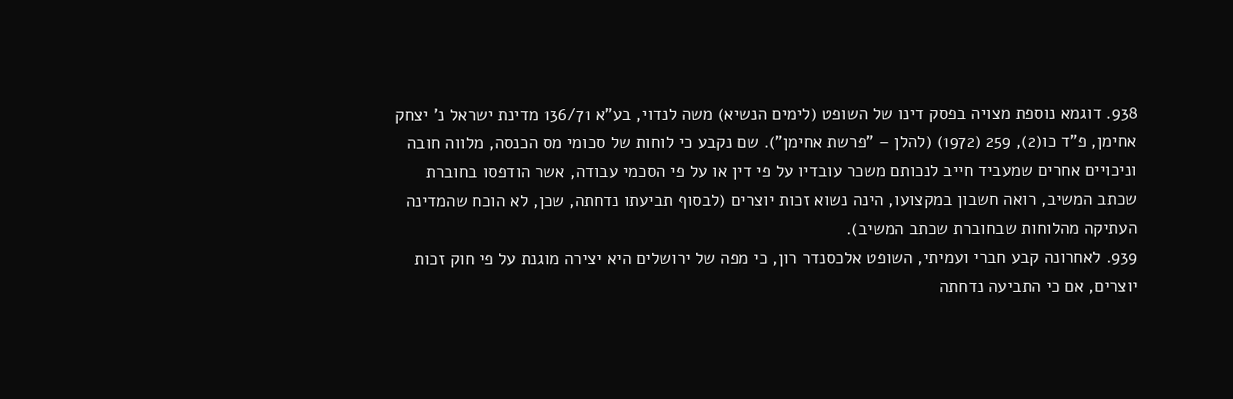938. דוגמא נוספת מצויה בפסק דינו של השופט (לימים הנשיא) משה לנדוי, בע"א 136/71 מדינת ישראל נ' יצחק אחימן, פ"ד כו(2), 259 (1972) (להלן – "פרשת אחימן"). שם נקבע כי לוחות של סכומי מס הכנסה, מלווה חובה וניכויים אחרים שמעביד חייב לנכותם משכר עובדיו על פי דין או על פי הסכמי עבודה, אשר הודפסו בחוברת שכתב המשיב, רואה חשבון במקצועו, הינה נשוא זכות יוצרים (לבסוף תביעתו נדחתה, שכן, לא הוכח שהמדינה העתיקה מהלוחות שבחוברת שכתב המשיב).
939. לאחרונה קבע חברי ועמיתי, השופט אלכסנדר רון, כי מפה של ירושלים היא יצירה מוגנת על פי חוק זכות יוצרים, אם כי התביעה נדחתה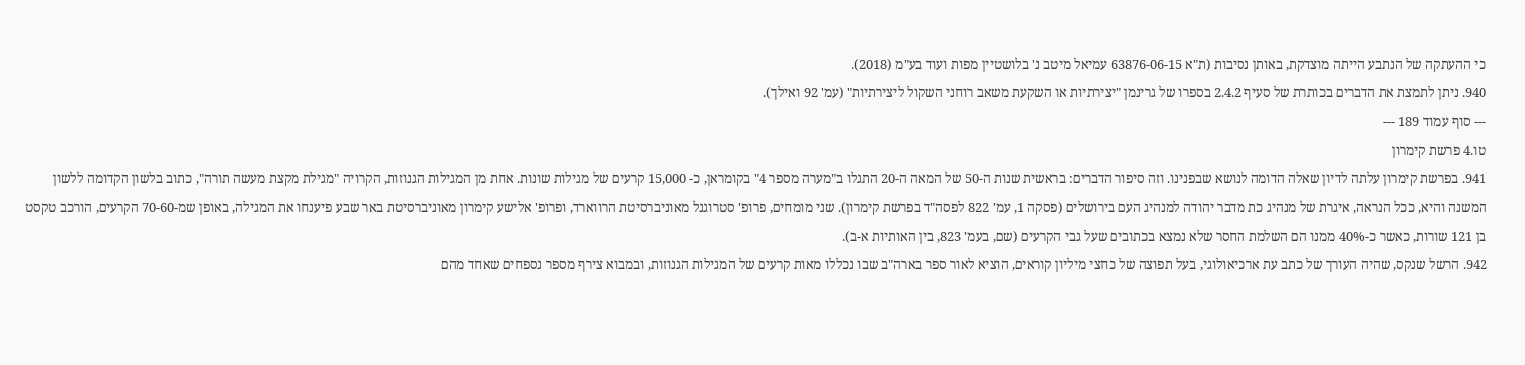כי ההעתקה של הנתבע הייתה מוצדקת, באותן נסיבות (ת"א 63876-06-15 עמיאל מיטב נ' בלושטיין מפות ועוד בע"מ (2018).
940. ניתן לתמצת את הדברים בכותרת של סעיף 2.4.2 בספרו של גרינמן "יצירתיות או השקעת משאב רוחני השקול ליצירתיות" (עמ' 92 ואילך).
--- סוף עמוד 189 ---
טו.4 פרשת קימרון
941. בפרשת קימרון עלתה לדיון שאלה הדומה לנושא שבפנינו. וזה סיפור הדברים: בראשית שנות ה-50 של המאה ה-20 התגלו ב"מערה מספר 4" בקומראן, כ- 15,000 קרעים של מגילות שונות. אחת מן המגילות הגנוזות, הקרויה "מגילת מקצת מעשה תורה", כתוב בלשון הקדומה ללשון המשנה והיא, ככל הנראה, איגרת של מנהיג כת מדבר יהודה למנהיג העם בירושלים (פסקה 1, עמ' 822 לפסה"ד בפרשת קימרון). שני מומחים, פרופ' סטרוגנל מאוניברסיטת הרווארד, ופרופ' אלישע קימרון מאוניברסיטת באר שבע פיענחו את המגילה, באופן שמ-70-60 הקרעים, הורכב טקסט בן 121 שורות, כאשר כ-40% ממנו הם השלמת החסר שלא נמצא בכתובים שעל גבי הקרעים (שם, בעמ' 823, בין האותיות א-ב).
942. הרשל שנקס, שהיה העורך של כתב עת ארכיאולוגי, בעל תפוצה של כחצי מיליון קוראים, הוציא לאור ספר בארה"ב שבו נכללו מאות קרעים של המגילות הגנוזות, ובמבוא צירף מספר נספחים שאחד מהם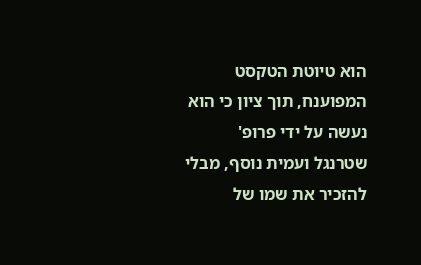הוא טיוטת הטקסט המפוענח, תוך ציון כי הוא נעשה על ידי פרופ' שטרנגל ועמית נוסף, מבלי להזכיר את שמו של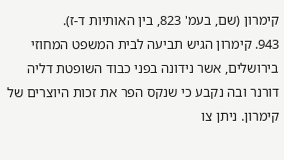קימרון (שם, בעמ' 823, בין האותיות ד-ז).
943. קימרון הגיש תביעה לבית המשפט המחוזי בירושלים, אשר נידונה בפני כבוד השופטת דליה דורנר ובה נקבע כי שנקס הפר את זכות היוצרים של קימרון. ניתן צו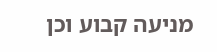מניעה קבוע וכן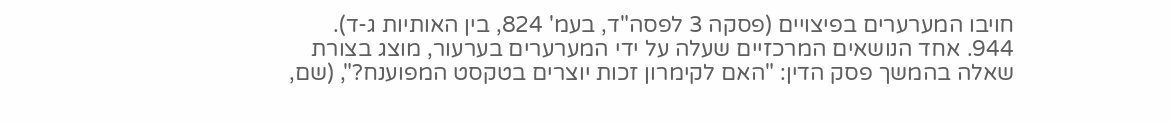חויבו המערערים בפיצויים (פסקה 3 לפסה"ד, בעמ' 824, בין האותיות ג-ד).
944. אחד הנושאים המרכזיים שעלה על ידי המערערים בערעור, מוצג בצורת שאלה בהמשך פסק הדין: "האם לקימרון זכות יוצרים בטקסט המפוענח?", (שם,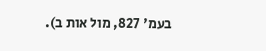בעמ' 827, מול אות ב).